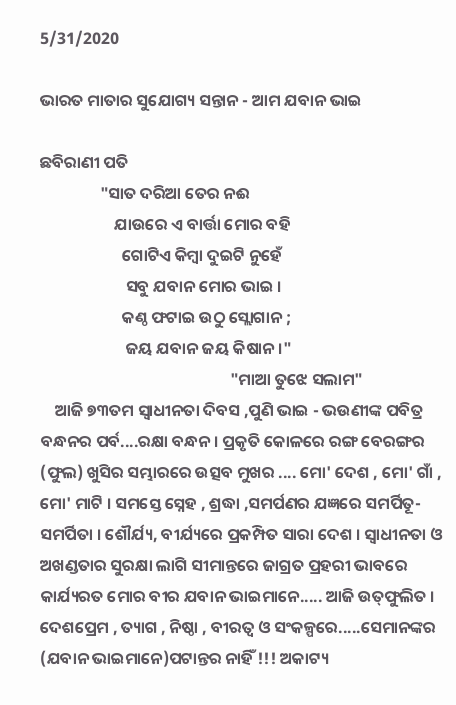5/31/2020

ଭାରତ ମାତାର ସୁଯୋଗ୍ୟ ସନ୍ତାନ - ଆମ ଯବାନ ଭାଇ

ଛବିରାଣୀ ପତି
                "ସାତ ଦରିଆ ତେର ନଈ
                    ଯାଉରେ ଏ ବାର୍ତ୍ତା ମୋର ବହି
                      ଗୋଟିଏ କିମ୍ବା ଦୁଇଟି ନୁହେଁ
                       ସବୁ ଯବାନ ମୋର ଭାଇ ।
                      କଣ୍ଠ ଫଟାଇ ଉଠୁ ସ୍ଲୋଗାନ ;
                       ଜୟ ଯବାନ ଜୟ କିଷାନ ।"
                                                   "ମାଆ ତୁଝେ ସଲାମ"
    ଆଜି ୭୩ତମ ସ୍ବାଧୀନତା ଦିବସ ,ପୁଣି ଭାଇ - ଭଉଣୀଙ୍କ ପବିତ୍ର ବନ୍ଧନର ପର୍ବ....ରକ୍ଷା ବନ୍ଧନ । ପ୍ରକୃତି କୋଳରେ ରଙ୍ଗ ବେରଙ୍ଗର (ଫୁଲ) ଖୁସିର ସମ୍ଭାରରେ ଉତ୍ସବ ମୁଖର .... ମୋ' ଦେଶ , ମୋ' ଗାଁ , ମୋ' ମାଟି । ସମସ୍ତେ ସ୍ନେହ , ଶ୍ରଦ୍ଧା ,ସମର୍ପଣର ଯଜ୍ଞରେ ସମର୍ପିତୂ- ସମର୍ପିତା । ଶୌର୍ଯ୍ୟ, ବୀର୍ଯ୍ୟରେ ପ୍ରକମ୍ପିତ ସାରା ଦେଶ । ସ୍ୱାଧୀନତା ଓ ଅଖଣ୍ଡତାର ସୁରକ୍ଷା ଲାଗି ସୀମାନ୍ତରେ ଜାଗ୍ରତ ପ୍ରହରୀ ଭାବରେ କାର୍ଯ୍ୟରତ ମୋର ବୀର ଯବାନ ଭାଇମାନେ..... ଆଜି ଉତ୍‌ଫୁଲିତ । ଦେଶପ୍ରେମ , ତ୍ୟାଗ , ନିଷ୍ଠା , ବୀରତ୍ୱ ଓ ସଂକଳ୍ପରେ.....ସେମାନଙ୍କର (ଯବାନ ଭାଇମାନେ)ପଟାନ୍ତର ନାହିଁ !!! ଅକାଟ୍ୟ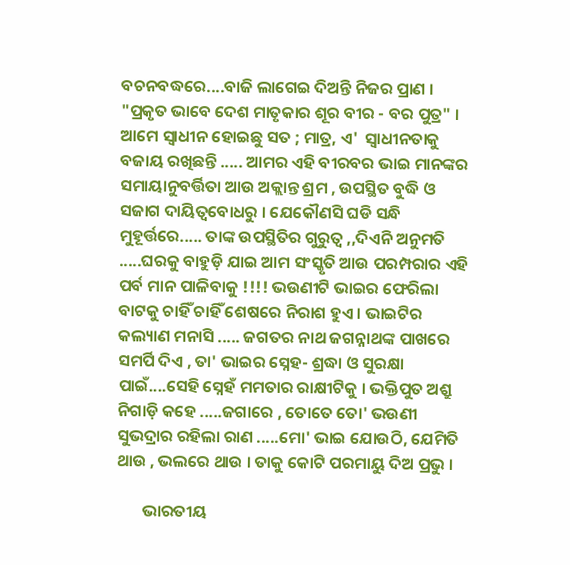ବଚନବଦ୍ଧରେ....ବାଜି ଲାଗେଇ ଦିଅନ୍ତି ନିଜର ପ୍ରାଣ । "ପ୍ରକୃତ ଭାବେ ଦେଶ ମାତୃକାର ଶୂର ବୀର - ବର ପୁତ୍ର" । ଆମେ ସ୍ୱାଧୀନ ହୋଇଛୁ ସତ ; ମାତ୍ର, ଏ'  ସ୍ବାଧୀନତାକୁ ବଜାୟ ରଖିଛନ୍ତି ..... ଆମର ଏହି ବୀରବର ଭାଇ ମାନଙ୍କର ସମାୟାନୁବର୍ତ୍ତିତା ଆଉ ଅକ୍ଲାନ୍ତ ଶ୍ରମ , ଉପସ୍ଥିତ ବୁଦ୍ଧି ଓ ସଜାଗ ଦାୟିତ୍ୱବୋଧରୁ । ଯେକୌଣସି ଘଡି ସନ୍ଧି ମୁହୂର୍ତ୍ତରେ..... ତାଙ୍କ ଉପସ୍ଥିତିର ଗୁରୁତ୍ୱ ,,ଦିଏନି ଅନୁମତି .....ଘରକୁ ବାହୁଡ଼ି ଯାଇ ଆମ ସଂସ୍କୃତି ଆଉ ପରମ୍ପରାର ଏହି ପର୍ବ ମାନ ପାଳିବାକୁ !!!! ଭଉଣୀଟି ଭାଇର ଫେରିଲା ବାଟକୁ ଚାହିଁ ଚାହିଁ ଶେଷରେ ନିରାଶ ହୁଏ । ଭାଇଟିର କଲ୍ୟାଣ ମନାସି ..... ଜଗତର ନାଥ ଜଗନ୍ନାଥଙ୍କ ପାଖରେ ସମର୍ପି ଦିଏ , ତା' ଭାଇର ସ୍ନେହ- ଶ୍ରଦ୍ଧା ଓ ସୁରକ୍ଷା ପାଇଁ....ସେହି ସ୍ନେହଁ ମମତାର ରାକ୍ଷୀଟିକୁ । ଭକ୍ତିପୁତ ଅଶ୍ରୁ ନିଗାଡ଼ି କହେ .....ଜଗାରେ , ତୋତେ ତୋ' ଭଉଣୀ ସୁଭଦ୍ରାର ରହିଲା ରାଣ .....ମୋ' ଭାଇ ଯୋଉଠି, ଯେମିତି  ଥାଉ , ଭଲରେ ଥାଉ । ତାକୁ କୋଟି ପରମାୟୁ ଦିଅ ପ୍ରଭୁ ।

       ଭାରତୀୟ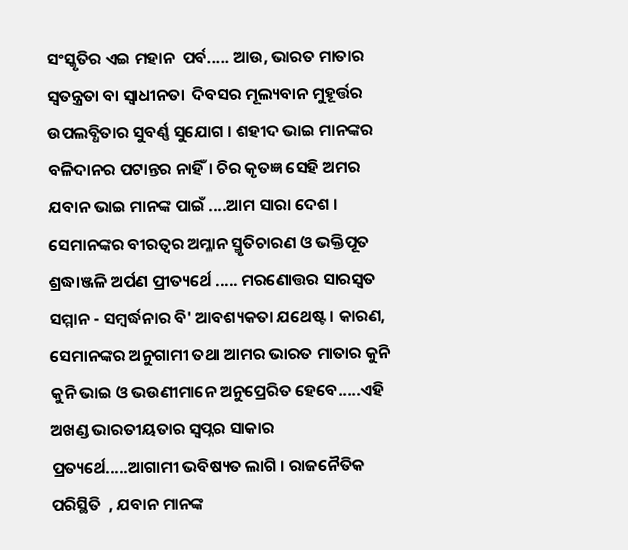ସଂସ୍କୃତିର ଏଇ ମହାନ  ପର୍ବ..... ଆଉ, ଭାରତ ମାତାର ସ୍ୱତନ୍ତ୍ରତା ବା ସ୍ବାଧୀନତା  ଦିବସର ମୂଲ୍ୟବାନ ମୁହୂର୍ତ୍ତର ଉପଲବ୍ଧିତାର ସୁବର୍ଣ୍ଣ ସୁଯୋଗ । ଶହୀଦ ଭାଇ ମାନଙ୍କର ବଳିଦାନର ପଟାନ୍ତର ନାହିଁ। ଚିର କୃତଜ୍ଞ ସେହି ଅମର ଯବାନ ଭାଇ ମାନଙ୍କ ପାଇଁ ....ଆମ ସାରା ଦେଶ । ସେମାନଙ୍କର ବୀରତ୍ୱର ଅମ୍ଳାନ ସ୍ମୃତିଚାରଣ ଓ ଭକ୍ତିପୂତ ଶ୍ରଦ୍ଧାଞ୍ଜଳି ଅର୍ପଣ ପ୍ରୀତ୍ୟର୍ଥେ ..... ମରଣୋତ୍ତର ସାରସ୍ୱତ ସମ୍ମାନ - ସମ୍ବର୍ଦ୍ଧନାର ବି' ଆବଶ୍ୟକତା ଯଥେଷ୍ଟ । କାରଣ, ସେମାନଙ୍କର ଅନୁଗାମୀ ତଥା ଆମର ଭାରତ ମାତାର କୁନି କୁନି ଭାଇ ଓ ଭଉଣୀମାନେ ଅନୁପ୍ରେରିତ ହେବେ.....ଏହି ଅଖଣ୍ଡ ଭାରତୀୟତାର ସ୍ୱପ୍ନର ସାକାର ପ୍ରତ୍ୟର୍ଥେ.....ଆଗାମୀ ଭବିଷ୍ୟତ ଲାଗି । ରାଜନୈତିକ ପରିସ୍ଥିତି  , ଯବାନ ମାନଙ୍କ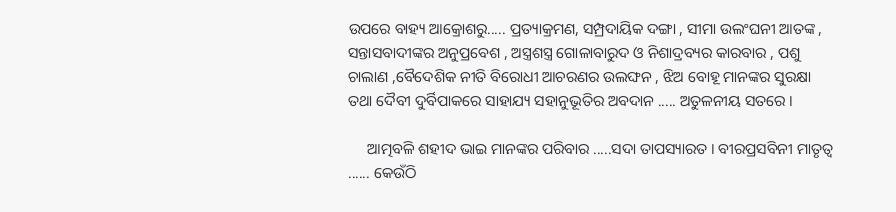ଉପରେ ବାହ୍ୟ ଆକ୍ରୋଶରୁ..... ପ୍ରତ୍ୟାକ୍ରମଣ, ସମ୍ପ୍ରଦାୟିକ ଦଙ୍ଗା , ସୀମା ଉଲଂଘନୀ ଆତଙ୍କ , ସନ୍ତାସବାଦୀଙ୍କର ଅନୁପ୍ରବେଶ , ଅସ୍ତ୍ରଶସ୍ତ୍ର ଗୋଳାବାରୁଦ ଓ ନିଶାଦ୍ରବ୍ୟର କାରବାର , ପଶୁ ଚାଲାଣ ,ବୈଦେଶିକ ନୀତି ବିରୋଧୀ ଆଚରଣର ଉଲଙ୍ଘନ , ଝିଅ ବୋହୂ ମାନଙ୍କର ସୁରକ୍ଷା ତଥା ଦୈବୀ ଦୁର୍ବିପାକରେ ସାହାଯ୍ୟ ସହାନୁଭୂତିର ଅବଦାନ ..... ଅତୁଳନୀୟ ସତରେ ।

     ଆତ୍ମବଳି ଶହୀଦ ଭାଇ ମାନଙ୍କର ପରିବାର .....ସଦା ତାପସ୍ୟାରତ । ବୀରପ୍ରସବିନୀ ମାତୃତ୍ୱ ...... କେଉଁଠି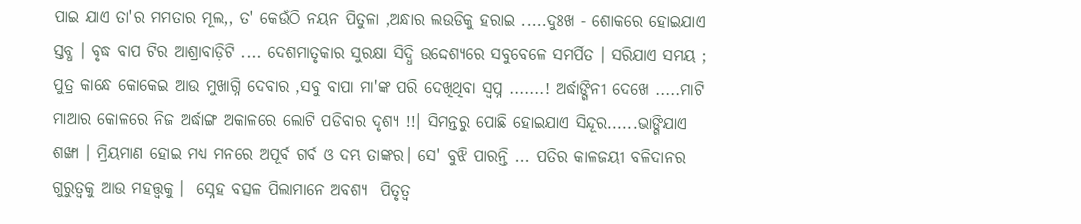ପାଇ ଯାଏ ତା'ର ମମତାର ମୂଲ,, ତ' କେଉଁଠି ନୟନ ପିତୁଳା ,ଅନ୍ଧାର ଲଉଡିକୁ ହରାଇ .....ଦୁଃଖ - ଶୋକରେ ହୋଇଯାଏ ସ୍ତବ୍ଧ । ବୃଦ୍ଧ ବାପ ଟିର ଆଶ୍ରାବାଡ଼ିଟି .... ଦେଶମାତୃକାର ସୁରକ୍ଷା ସିଦ୍ଧି ଉଦ୍ଦେଶ୍ୟରେ ସବୁବେଳେ ସମର୍ପିତ । ସରିଯାଏ ସମୟ ; ପୁତ୍ର କାନ୍ଧେ କୋକେଇ ଆଉ ମୁଖାଗ୍ନି ଦେବାର ,ସବୁ ବାପା ମା'ଙ୍କ ପରି ଦେଖିଥିବା ସ୍ୱପ୍ନ .......! ଅର୍ଦ୍ଧାଙ୍ଗିନୀ ଦେଖେ .....ମାଟି ମାଆର କୋଳରେ ନିଜ ଅର୍ଦ୍ଧାଙ୍ଗ ଅକାଳରେ ଲୋଟି ପଡିବାର ଦୃଶ୍ୟ !!। ସିମନ୍ତରୁ ପୋଛି ହୋଇଯାଏ ସିନ୍ଦୂର......ଭାଙ୍ଗିଯାଏ ଶଙ୍ଖା । ମ୍ରିୟମାଣ ହୋଇ ମଧ୍ୟ ମନରେ ଅପୂର୍ବ ଗର୍ବ ଓ ଦମ୍ଭ ତାଙ୍କର। ସେ' ବୁଝି ପାରନ୍ତି ... ପତିର କାଳଜୟୀ ବଳିଦାନର ଗୁରୁତ୍ୱକୁ ଆଉ ମହତ୍ତ୍ବକୁ ।  ସ୍ନେହ ବତ୍ସଳ ପିଲାମାନେ ଅବଶ୍ୟ  ପିତୃତ୍ୱ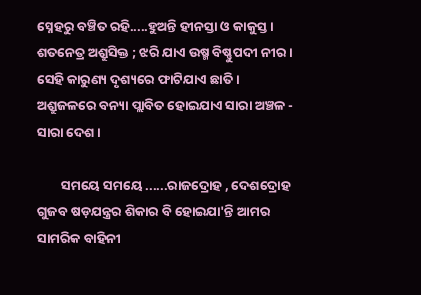ସ୍ନେହରୁ ବଞ୍ଚିତ ରହି.....ହୁଅନ୍ତି ହୀନସ୍ତା ଓ କାକୁସ୍ତ । ଶତନେତ୍ର ଅଶ୍ରୁସିକ୍ତ ; ଝରି ଯାଏ ଉଷ୍ମ ବିଷ୍ଣୁପଦୀ ନୀର । ସେହି କାରୁଣ୍ୟ ଦୃଶ୍ୟରେ ଫାଟିଯାଏ ଛାତି । ଅଶ୍ରୁଜଳରେ ବନ୍ୟା ପ୍ଲାବିତ ହୋଇଯାଏ ସାରା ଅଞ୍ଚଳ - ସାରା ଦେଶ ।

        ସମୟେ ସମୟେ ......ରାଜଦ୍ରୋହ , ଦେଶଦ୍ରୋହ ଗୁଜବ ଷଡ଼ଯନ୍ତ୍ରର ଶିକାର ବି ହୋଇଯା'ନ୍ତି ଆମର ସାମରିକ ବାହିନୀ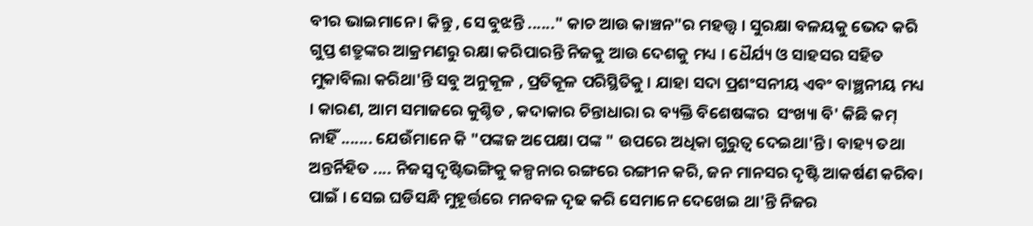ବୀର ଭାଇମାନେ । କିନ୍ତୁ , ସେ ବୁଝନ୍ତି ......" କାଚ ଆଉ କାଞ୍ଚନ"ର ମହତ୍ତ୍ୱ । ସୁରକ୍ଷା ବଳୟକୁ ଭେଦ କରି ଗୁପ୍ତ ଶତ୍ରୁଙ୍କର ଆକ୍ରମଣରୁ ରକ୍ଷା କରିପାରନ୍ତି ନିଜକୁ ଆଉ ଦେଶକୁ ମଧ୍ୟ । ଧୈର୍ଯ୍ୟ ଓ ସାହସର ସହିତ ମୁକାବିଲା କରିଥା'ନ୍ତି ସବୁ ଅନୁକୂଳ , ପ୍ରତିକୂଳ ପରିସ୍ଥିତିକୁ । ଯାହା ସଦା ପ୍ରଶଂସନୀୟ ଏବଂ ବାଞ୍ଛନୀୟ ମଧ୍ୟ । କାରଣ, ଆମ ସମାଜରେ କୁଶ୍ଚିତ , କଦାକାର ଚିନ୍ତାଧାରା ର ବ୍ୟକ୍ତି ବିଶେଷଙ୍କର  ସଂଖ୍ୟା ବି' କିଛି କମ୍‌  ନାହିଁ ....... ଯେଉଁମାନେ କି "ପଙ୍କଜ ଅପେକ୍ଷା ପଙ୍କ " ଉପରେ ଅଧିକା ଗୁରୁତ୍ୱ ଦେଇଥା'ନ୍ତି । ବାହ୍ୟ ତଥା ଅନ୍ତର୍ନିହିତ .... ନିଜସ୍ୱ ଦୃଷ୍ଟିଭଙ୍ଗିକୁ କଳ୍ପନାର ରଙ୍ଗରେ ରଙ୍ଗୀନ କରି, ଜନ ମାନସର ଦୃଷ୍ଟି ଆକର୍ଷଣ କରିବା ପାଇଁ । ସେଇ ଘଡିସନ୍ଧି ମୁହୂର୍ତ୍ତରେ ମନବଳ ଦୃଢ କରି ସେମାନେ ଦେଖେଇ ଥା'ନ୍ତି ନିଜର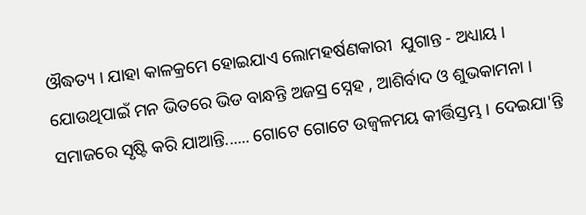ଔଦ୍ଧତ୍ୟ । ଯାହା କାଳକ୍ରମେ ହୋଇଯାଏ ଲୋମହର୍ଷଣକାରୀ  ଯୁଗାନ୍ତ - ଅଧ୍ୟାୟ । ଯୋଉଥିପାଇଁ ମନ ଭିତରେ ଭିଡ ବାନ୍ଧନ୍ତି ଅଜସ୍ର ସ୍ନେହ , ଆଶିର୍ବାଦ ଓ ଶୁଭକାମନା । ସମାଜରେ ସୃଷ୍ଟି କରି ଯାଆନ୍ତି...... ଗୋଟେ ଗୋଟେ ଉଜ୍ଵଳମୟ କୀର୍ତ୍ତିସ୍ତମ୍ଭ । ଦେଇଯା'ନ୍ତି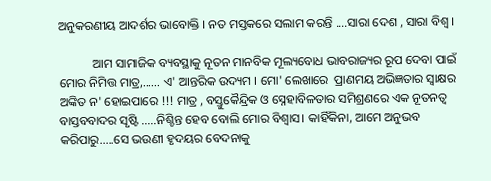ଅନୁକରଣୀୟ ଆଦର୍ଶର ଭାବୋକ୍ତି । ନତ ମସ୍ତକରେ ସଲାମ କରନ୍ତି ....ସାରା ଦେଶ , ସାରା ବିଶ୍ୱ ।

           ଆମ ସାମାଜିକ ବ୍ୟବସ୍ଥାକୁ ନୂତନ ମାନବିକ ମୂଲ୍ୟବୋଧ ଭାବରାଜ୍ୟର ରୂପ ଦେବା ପାଇଁ ମୋର ନିମିତ୍ତ ମାତ୍ର,...... ଏ' ଆନ୍ତରିକ ଉଦ୍ୟମ । ମୋ' ଲେଖାରେ  ପ୍ରାଣମୟ ଅଭିଜ୍ଞତାର ସ୍ବାକ୍ଷର ଅଙ୍କିତ ନ' ହୋଇପାରେ !!! ମାତ୍ର , ବସ୍ତୁକୈନ୍ଦ୍ରିକ ଓ ସ୍ନେହାବିଳତାର ସମିଶ୍ରଣରେ ଏକ ନୂତନତ୍ୱ ବାସ୍ତବବାଦର ସୃଷ୍ଟି .....ନିଶ୍ଚିନ୍ତ ହେବ ବୋଲି ମୋର ବିଶ୍ୱାସ। କାହିଁକିନା, ଆମେ ଅନୁଭବ କରିପାରୁ.....ସେ ଭଉଣୀ ହୃଦୟର ବେଦନାକୁ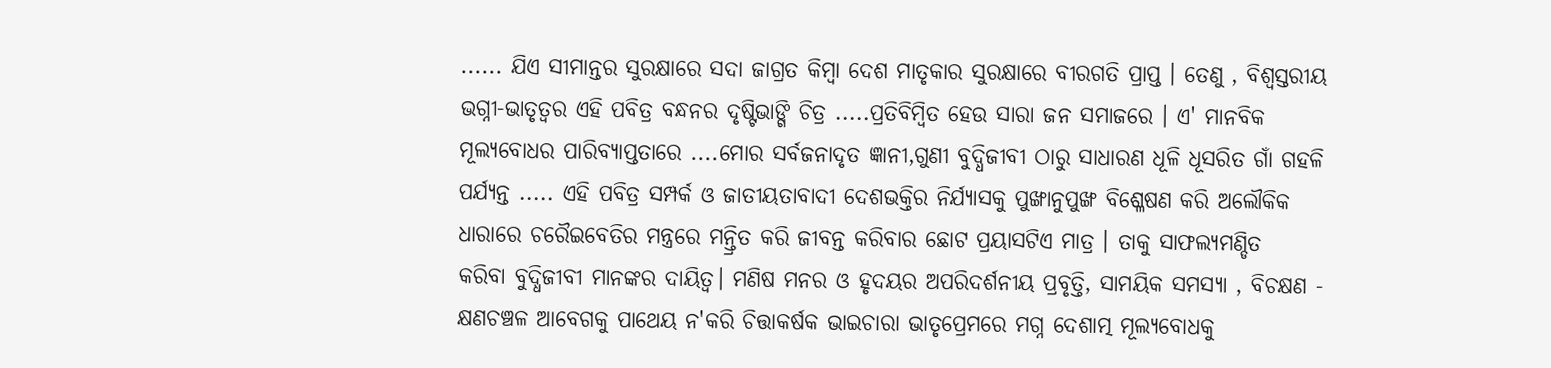...... ଯିଏ ସୀମାନ୍ତର ସୁରକ୍ଷାରେ ସଦା ଜାଗ୍ରତ କିମ୍ବା ଦେଶ ମାତୃକାର ସୁରକ୍ଷାରେ ବୀରଗତି ପ୍ରାପ୍ତ । ତେଣୁ , ବିଶ୍ୱସ୍ତରୀୟ ଭଗ୍ନୀ-ଭାତୃତ୍ୱର ଏହି ପବିତ୍ର ବନ୍ଧନର ଦୃଷ୍ଟିଭାଙ୍ଗି ଚିତ୍ର .....ପ୍ରତିବିମ୍ବିତ ହେଉ ସାରା ଜନ ସମାଜରେ । ଏ' ମାନବିକ ମୂଲ୍ୟବୋଧର ପାରିବ୍ୟାପ୍ତତାରେ ....ମୋର ସର୍ବଜନାଦୃତ ଜ୍ଞାନୀ,ଗୁଣୀ ବୁଦ୍ଧିଜୀବୀ ଠାରୁ ସାଧାରଣ ଧୂଳି ଧୂସରିତ ଗାଁ ଗହଳି ପର୍ଯ୍ୟନ୍ତ ..... ଏହି ପବିତ୍ର ସମ୍ପର୍କ ଓ ଜାତୀୟତାବାଦୀ ଦେଶଭକ୍ତିର ନିର୍ଯ୍ୟାସକୁ ପୁଙ୍ଖାନୁପୁଙ୍ଖ ବିଶ୍ଳେଷଣ କରି ଅଲୌକିକ ଧାରାରେ ଚରୈଇବେତିର ମନ୍ତ୍ରରେ ମନ୍ତ୍ରିତ କରି ଜୀବନ୍ତ କରିବାର ଛୋଟ ପ୍ରୟାସଟିଏ ମାତ୍ର । ତାକୁ ସାଫଲ୍ୟମଣ୍ଡିତ  କରିବା ବୁଦ୍ଧିଜୀବୀ ମାନଙ୍କର ଦାୟିତ୍ୱ। ମଣିଷ ମନର ଓ ହୃଦୟର ଅପରିଦର୍ଶନୀୟ ପ୍ରବୃତ୍ତି, ସାମୟିକ ସମସ୍ୟା , ବିଚକ୍ଷଣ - କ୍ଷଣଚଞ୍ଚଳ ଆବେଗକୁ ପାଥେୟ ନ'କରି ଚିତ୍ତାକର୍ଷକ ଭାଇଚାରା ଭାତୃପ୍ରେମରେ ମଗ୍ନ ଦେଶାତ୍ମ ମୂଲ୍ୟବୋଧକୁ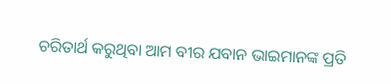ଚରିତାର୍ଥ କରୁଥିବା ଆମ ବୀର ଯବାନ ଭାଇମାନଙ୍କ ପ୍ରତି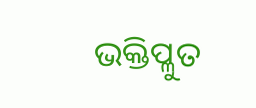ଭକ୍ତିପ୍ଳୁତ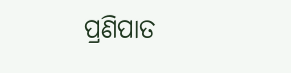ପ୍ରଣିପାତ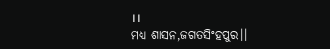।।
ମଧ୍ୟ ଶାସନ,ଜଗତସିଂହପୁର।।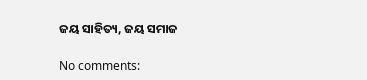ଜୟ ସାହିତ୍ୟ, ଜୟ ସମାଜ

No comments: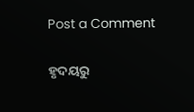Post a Comment

ହୃଦୟରୁ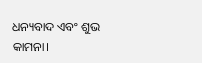ଧନ୍ୟବାଦ ଏବଂ ଶୁଭ କାମନା।